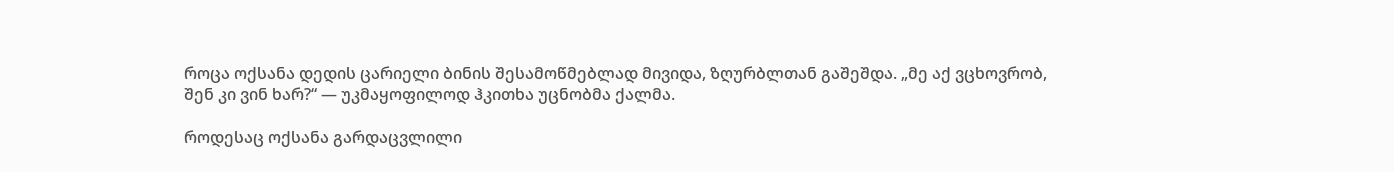როცა ოქსანა დედის ცარიელი ბინის შესამოწმებლად მივიდა, ზღურბლთან გაშეშდა. „მე აქ ვცხოვრობ, შენ კი ვინ ხარ?“ — უკმაყოფილოდ ჰკითხა უცნობმა ქალმა.

როდესაც ოქსანა გარდაცვლილი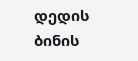დედის ბინის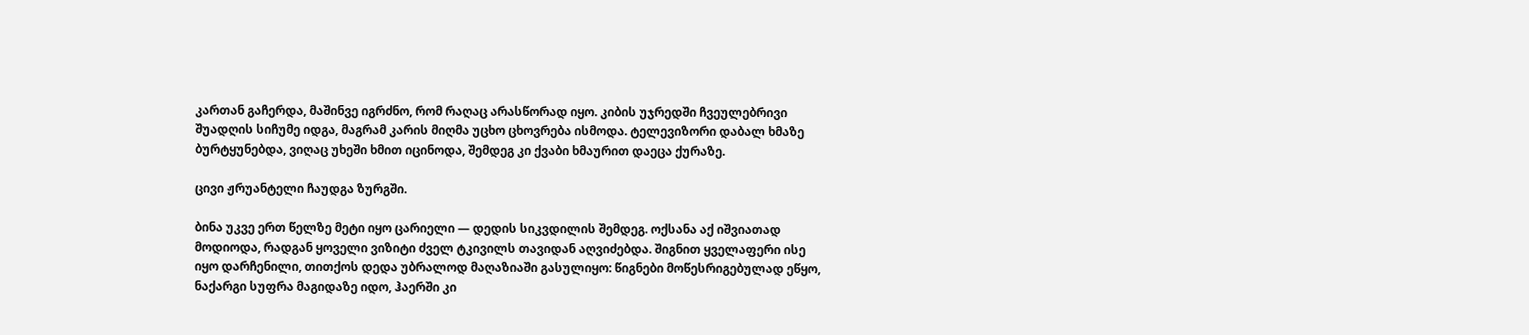კართან გაჩერდა, მაშინვე იგრძნო, რომ რაღაც არასწორად იყო. კიბის უჯრედში ჩვეულებრივი შუადღის სიჩუმე იდგა, მაგრამ კარის მიღმა უცხო ცხოვრება ისმოდა. ტელევიზორი დაბალ ხმაზე ბურტყუნებდა, ვიღაც უხეში ხმით იცინოდა, შემდეგ კი ქვაბი ხმაურით დაეცა ქურაზე.

ცივი ჟრუანტელი ჩაუდგა ზურგში.

ბინა უკვე ერთ წელზე მეტი იყო ცარიელი — დედის სიკვდილის შემდეგ. ოქსანა აქ იშვიათად მოდიოდა, რადგან ყოველი ვიზიტი ძველ ტკივილს თავიდან აღვიძებდა. შიგნით ყველაფერი ისე იყო დარჩენილი, თითქოს დედა უბრალოდ მაღაზიაში გასულიყო: წიგნები მოწესრიგებულად ეწყო, ნაქარგი სუფრა მაგიდაზე იდო, ჰაერში კი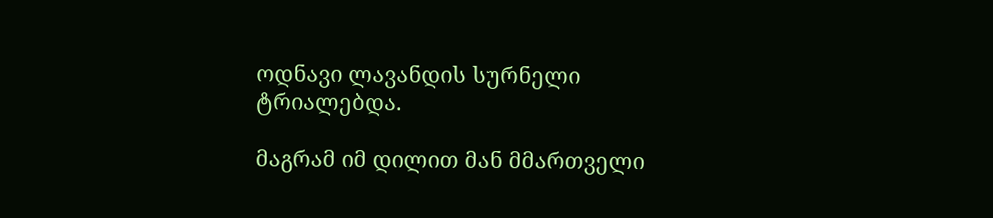ოდნავი ლავანდის სურნელი ტრიალებდა.

მაგრამ იმ დილით მან მმართველი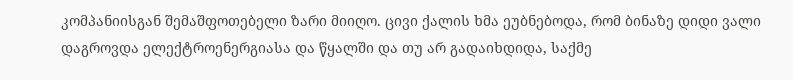კომპანიისგან შემაშფოთებელი ზარი მიიღო. ცივი ქალის ხმა ეუბნებოდა, რომ ბინაზე დიდი ვალი დაგროვდა ელექტროენერგიასა და წყალში და თუ არ გადაიხდიდა, საქმე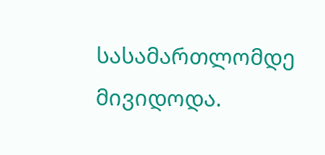სასამართლომდე მივიდოდა.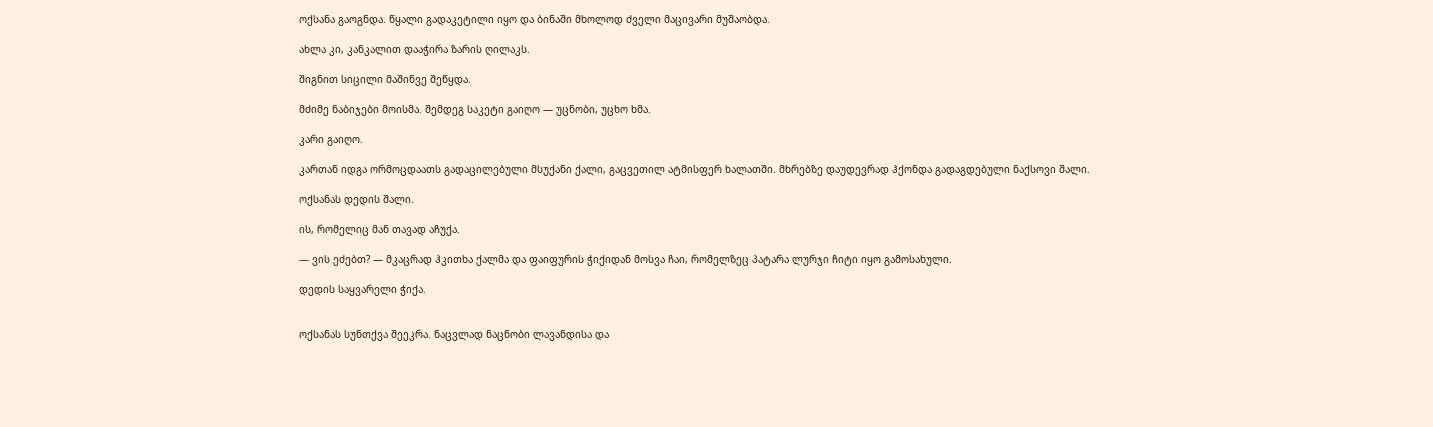ოქსანა გაოგნდა. წყალი გადაკეტილი იყო და ბინაში მხოლოდ ძველი მაცივარი მუშაობდა.

ახლა კი, კანკალით დააჭირა ზარის ღილაკს.

შიგნით სიცილი მაშინვე შეწყდა.

მძიმე ნაბიჯები მოისმა. შემდეგ საკეტი გაიღო — უცნობი, უცხო ხმა.

კარი გაიღო.

კართან იდგა ორმოცდაათს გადაცილებული მსუქანი ქალი, გაცვეთილ ატმისფერ ხალათში. მხრებზე დაუდევრად ჰქონდა გადაგდებული ნაქსოვი შალი.

ოქსანას დედის შალი.

ის, რომელიც მან თავად აჩუქა.

— ვის ეძებთ? — მკაცრად ჰკითხა ქალმა და ფაიფურის ჭიქიდან მოსვა ჩაი, რომელზეც პატარა ლურჯი ჩიტი იყო გამოსახული.

დედის საყვარელი ჭიქა.


ოქსანას სუნთქვა შეეკრა. ნაცვლად ნაცნობი ლავანდისა და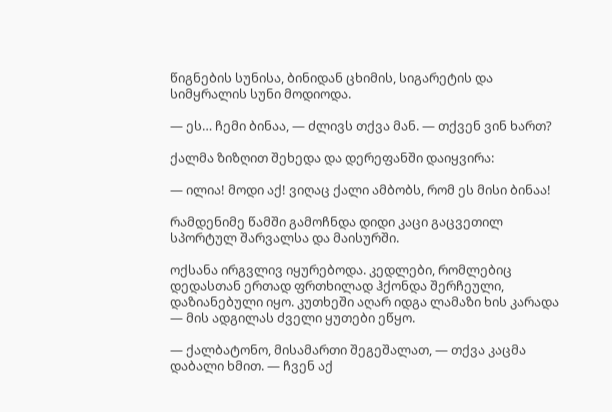წიგნების სუნისა, ბინიდან ცხიმის, სიგარეტის და სიმყრალის სუნი მოდიოდა.

— ეს… ჩემი ბინაა, — ძლივს თქვა მან. — თქვენ ვინ ხართ?

ქალმა ზიზღით შეხედა და დერეფანში დაიყვირა:

— ილია! მოდი აქ! ვიღაც ქალი ამბობს, რომ ეს მისი ბინაა!

რამდენიმე წამში გამოჩნდა დიდი კაცი გაცვეთილ სპორტულ შარვალსა და მაისურში.

ოქსანა ირგვლივ იყურებოდა. კედლები, რომლებიც დედასთან ერთად ფრთხილად ჰქონდა შერჩეული, დაზიანებული იყო. კუთხეში აღარ იდგა ლამაზი ხის კარადა — მის ადგილას ძველი ყუთები ეწყო.

— ქალბატონო, მისამართი შეგეშალათ, — თქვა კაცმა დაბალი ხმით. — ჩვენ აქ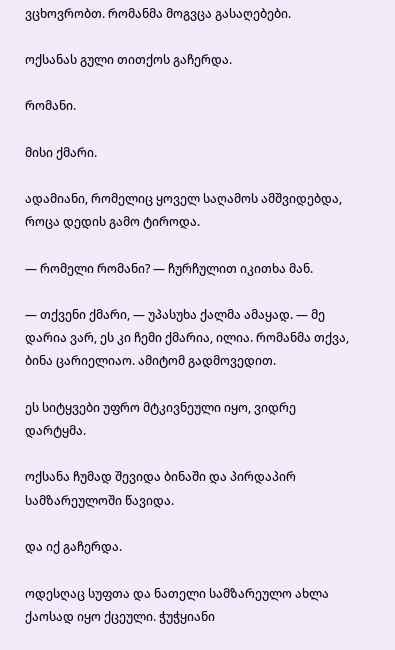ვცხოვრობთ. რომანმა მოგვცა გასაღებები.

ოქსანას გული თითქოს გაჩერდა.

რომანი.

მისი ქმარი.

ადამიანი, რომელიც ყოველ საღამოს ამშვიდებდა, როცა დედის გამო ტიროდა.

— რომელი რომანი? — ჩურჩულით იკითხა მან.

— თქვენი ქმარი, — უპასუხა ქალმა ამაყად. — მე დარია ვარ, ეს კი ჩემი ქმარია, ილია. რომანმა თქვა, ბინა ცარიელიაო. ამიტომ გადმოვედით.

ეს სიტყვები უფრო მტკივნეული იყო, ვიდრე დარტყმა.

ოქსანა ჩუმად შევიდა ბინაში და პირდაპირ სამზარეულოში წავიდა.

და იქ გაჩერდა.

ოდესღაც სუფთა და ნათელი სამზარეულო ახლა ქაოსად იყო ქცეული. ჭუჭყიანი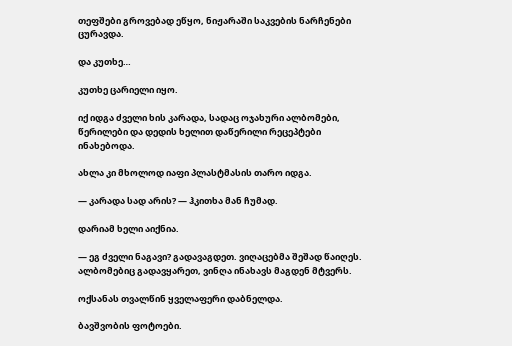თეფშები გროვებად ეწყო, ნიჟარაში საკვების ნარჩენები ცურავდა.

და კუთხე…

კუთხე ცარიელი იყო.

იქ იდგა ძველი ხის კარადა, სადაც ოჯახური ალბომები, წერილები და დედის ხელით დაწერილი რეცეპტები ინახებოდა.

ახლა კი მხოლოდ იაფი პლასტმასის თარო იდგა.

— კარადა სად არის? — ჰკითხა მან ჩუმად.

დარიამ ხელი აიქნია.

— ეგ ძველი ნაგავი? გადავაგდეთ. ვიღაცებმა შეშად წაიღეს. ალბომებიც გადავყარეთ, ვინღა ინახავს მაგდენ მტვერს.

ოქსანას თვალწინ ყველაფერი დაბნელდა.

ბავშვობის ფოტოები.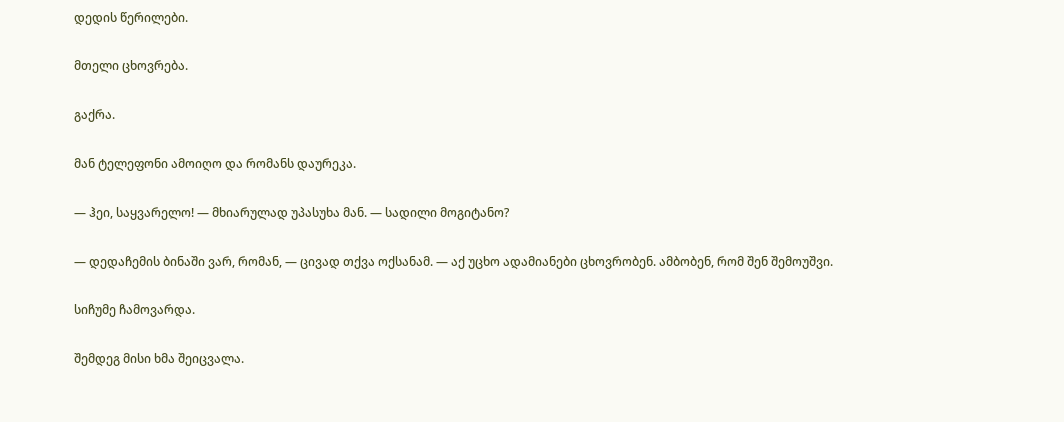დედის წერილები.

მთელი ცხოვრება.

გაქრა.

მან ტელეფონი ამოიღო და რომანს დაურეკა.

— ჰეი, საყვარელო! — მხიარულად უპასუხა მან. — სადილი მოგიტანო?

— დედაჩემის ბინაში ვარ, რომან, — ცივად თქვა ოქსანამ. — აქ უცხო ადამიანები ცხოვრობენ. ამბობენ, რომ შენ შემოუშვი.

სიჩუმე ჩამოვარდა.

შემდეგ მისი ხმა შეიცვალა.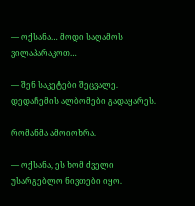— ოქსანა… მოდი საღამოს ვილაპარაკოთ…

— შენ საკეტები შეცვალე. დედაჩემის ალბომები გადაყარეს.

რომანმა ამოიოხრა.

— ოქსანა, ეს ხომ ძველი უსარგებლო ნივთები იყო.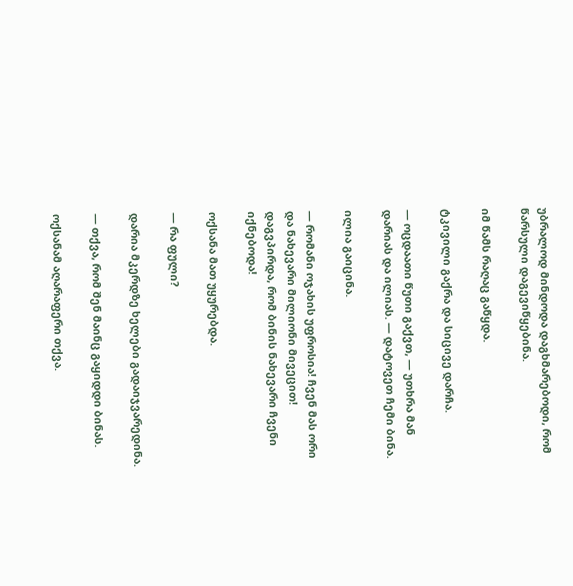უბრალოდ მინდოდა დაგხმარებოდი, რომ წარსული დაგევიწყებინა.

იმ წამს რაღაც გაწყდა.

ტკივილი გაქრა და სიცივე დარჩა.

— ოცდაათი წუთი გაქვთ, — უთხრა მან დარიას და ილიას. — დატოვეთ ჩემი ბინა.

ილია გაიცინა.

— რომანი ოჯახის უფროსია! ჩვენ მას ორი და ნახევარი მილიონი მივეცით! დაგვპირდა, რომ ბინის ნახევარი ჩვენი იქნებოდა!

ოქსანა მათ უყურებდა.

— რა ფული?

დარია მკერდზე ხელები გადაიჯვარედინა.

— თქვა, რომ შენ მაინც გაყიდდი ბინას.

ოქსანამ აღარაფერი თქვა.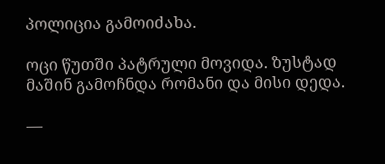პოლიცია გამოიძახა.

ოცი წუთში პატრული მოვიდა. ზუსტად მაშინ გამოჩნდა რომანი და მისი დედა.

—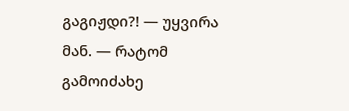გაგიჟდი?! — უყვირა მან. — რატომ გამოიძახე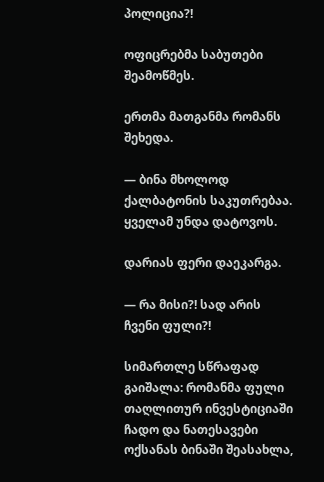პოლიცია?!

ოფიცრებმა საბუთები შეამოწმეს.

ერთმა მათგანმა რომანს შეხედა.

— ბინა მხოლოდ ქალბატონის საკუთრებაა. ყველამ უნდა დატოვოს.

დარიას ფერი დაეკარგა.

— რა მისი?! სად არის ჩვენი ფული?!

სიმართლე სწრაფად გაიშალა: რომანმა ფული თაღლითურ ინვესტიციაში ჩადო და ნათესავები ოქსანას ბინაში შეასახლა,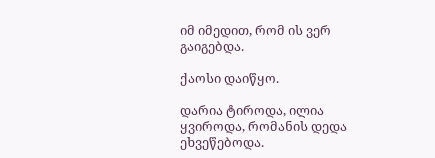იმ იმედით, რომ ის ვერ გაიგებდა.

ქაოსი დაიწყო.

დარია ტიროდა, ილია ყვიროდა, რომანის დედა ეხვეწებოდა.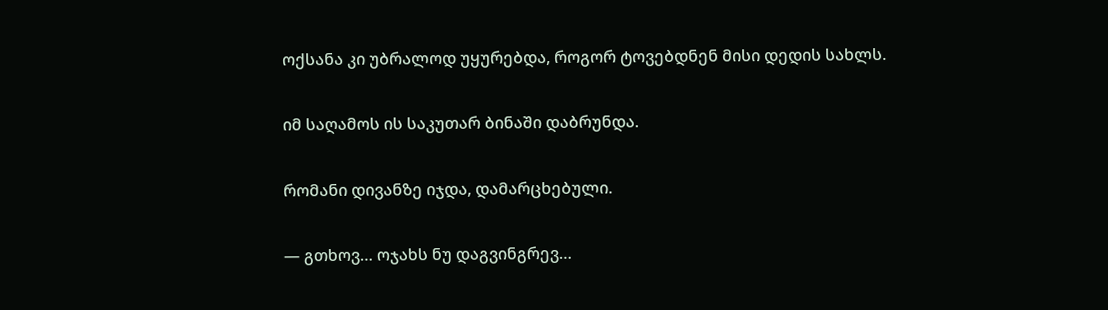ოქსანა კი უბრალოდ უყურებდა, როგორ ტოვებდნენ მისი დედის სახლს.

იმ საღამოს ის საკუთარ ბინაში დაბრუნდა.

რომანი დივანზე იჯდა, დამარცხებული.

— გთხოვ… ოჯახს ნუ დაგვინგრევ…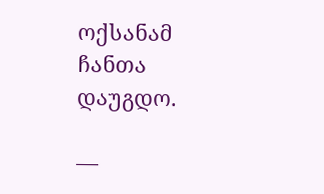ოქსანამ ჩანთა დაუგდო.

—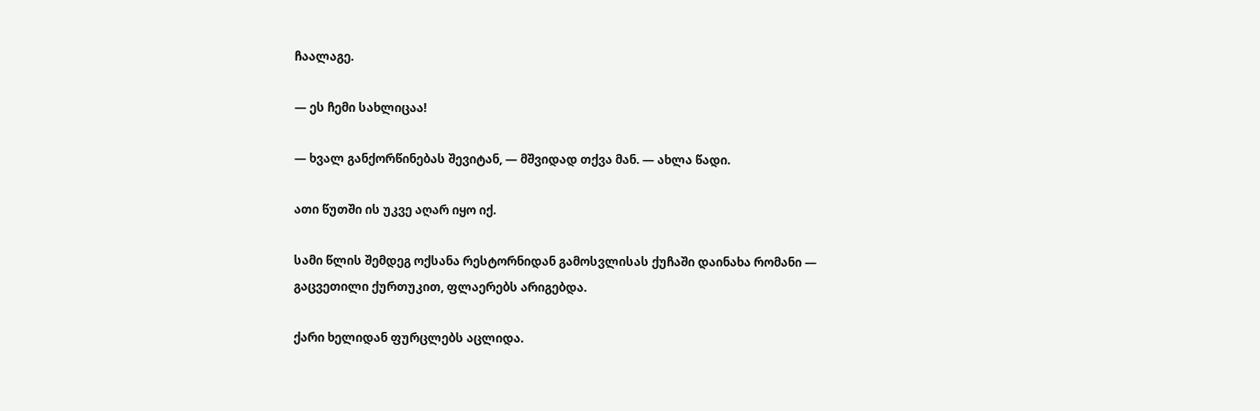ჩაალაგე.

— ეს ჩემი სახლიცაა!

— ხვალ განქორწინებას შევიტან, — მშვიდად თქვა მან. — ახლა წადი.

ათი წუთში ის უკვე აღარ იყო იქ.

სამი წლის შემდეგ ოქსანა რესტორნიდან გამოსვლისას ქუჩაში დაინახა რომანი — გაცვეთილი ქურთუკით, ფლაერებს არიგებდა.

ქარი ხელიდან ფურცლებს აცლიდა.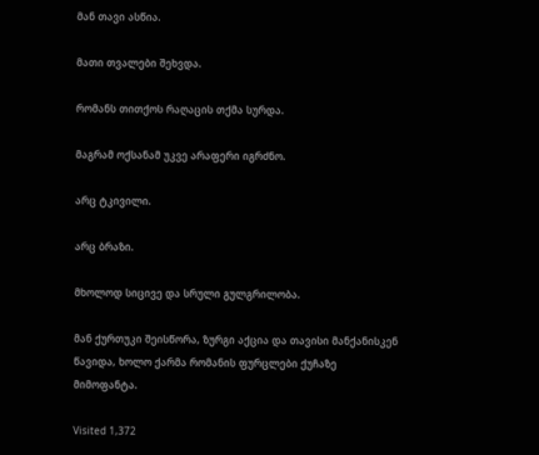მან თავი ასწია.

მათი თვალები შეხვდა.

რომანს თითქოს რაღაცის თქმა სურდა.

მაგრამ ოქსანამ უკვე არაფერი იგრძნო.

არც ტკივილი.

არც ბრაზი.

მხოლოდ სიცივე და სრული გულგრილობა.

მან ქურთუკი შეისწორა, ზურგი აქცია და თავისი მანქანისკენ წავიდა, ხოლო ქარმა რომანის ფურცლები ქუჩაზე მიმოფანტა.

Visited 1,372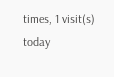times, 1 visit(s) today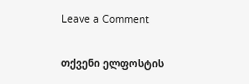Leave a Comment

თქვენი ელფოსტის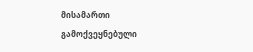მისამართი გამოქვეყნებული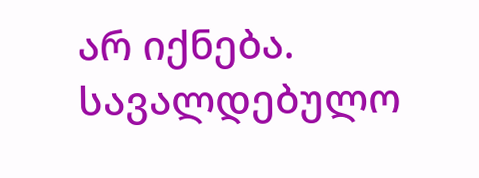არ იქნება. სავალდებულო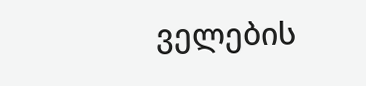ველების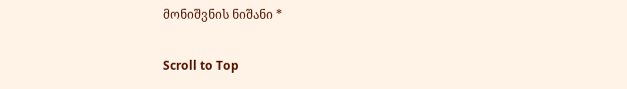მონიშვნის ნიშანი *

Scroll to Top